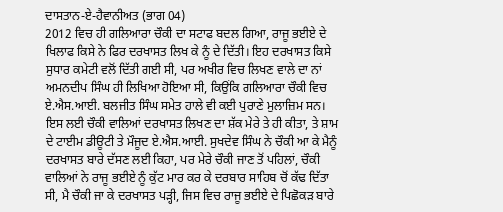ਦਾਸਤਾਨ-ਏ-ਹੈਵਾਨੀਅਤ (ਭਾਗ 04)
2012 ਵਿਚ ਹੀ ਗਲਿਆਰਾ ਚੌਕੀ ਦਾ ਸਟਾਫ ਬਦਲ ਗਿਆ, ਰਾਜੂ ਭਈਏ ਦੇ ਖਿਲਾਫ ਕਿਸੇ ਨੇ ਫਿਰ ਦਰਖਾਸਤ ਲਿਖ ਕੇ ਨੂੰ ਦੇ ਦਿੱਤੀ। ਇਹ ਦਰਖਾਸਤ ਕਿਸੇ ਸੁਧਾਰ ਕਮੇਟੀ ਵਲੋਂ ਦਿੱਤੀ ਗਈ ਸੀ, ਪਰ ਅਖੀਰ ਵਿਚ ਲਿਖਣ ਵਾਲੇ ਦਾ ਨਾਂ ਅਮਨਦੀਪ ਸਿੰਘ ਹੀ ਲਿਖਿਆ ਹੋਇਆ ਸੀ, ਕਿਉਂਕਿ ਗਲਿਆਰਾ ਚੌਕੀ ਵਿਚ ਏ.ਐਸ.ਆਈ. ਬਲਜੀਤ ਸਿੰਘ ਸਮੇਤ ਹਾਲੇ ਵੀ ਕਈ ਪੁਰਾਣੇ ਮੁਲਾਜ਼ਿਮ ਸਨ। ਇਸ ਲਈ ਚੌਕੀ ਵਾਲਿਆਂ ਦਰਖਾਸਤ ਲਿਖਣ ਦਾ ਸ਼ੱਕ ਮੇਰੇ ਤੇ ਹੀ ਕੀਤਾ, ਤੇ ਸ਼ਾਮ ਦੇ ਟਾਈਮ ਡੀਊਟੀ ਤੇ ਮੌਜੂਦ ਏ.ਐਸ.ਆਈ. ਸੁਖਦੇਵ ਸਿੰਘ ਨੇ ਚੌਕੀ ਆ ਕੇ ਮੈਨੂੰ ਦਰਖਾਸਤ ਬਾਰੇ ਦੱਸਣ ਲਈ ਕਿਹਾ, ਪਰ ਮੇਰੇ ਚੌਕੀ ਜਾਣ ਤੋਂ ਪਹਿਲਾਂ, ਚੌਕੀ ਵਾਲਿਆਂ ਨੇ ਰਾਜੂ ਭਈਏ ਨੂੰ ਕੁੱਟ ਮਾਰ ਕਰ ਕੇ ਦਰਬਾਰ ਸਾਹਿਬ ਚੋਂ ਕੱਢ ਦਿੱਤਾ ਸੀ, ਮੈ ਚੌਕੀ ਜਾ ਕੇ ਦਰਖਾਸਤ ਪੜ੍ਹੀ, ਜਿਸ ਵਿਚ ਰਾਜੂ ਭਈਏ ਦੇ ਪਿਛੋਕੜ ਬਾਰੇ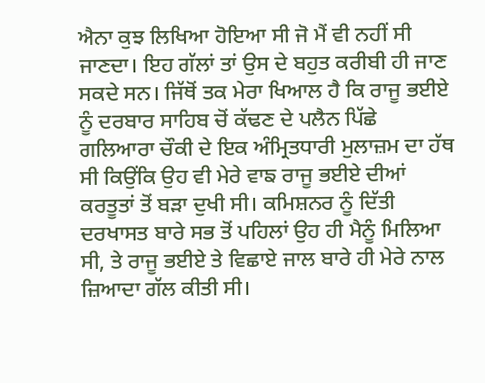ਐਨਾ ਕੁਝ ਲਿਖਿਆ ਹੋਇਆ ਸੀ ਜੋ ਮੈਂ ਵੀ ਨਹੀਂ ਸੀ ਜਾਣਦਾ। ਇਹ ਗੱਲਾਂ ਤਾਂ ਉਸ ਦੇ ਬਹੁਤ ਕਰੀਬੀ ਹੀ ਜਾਣ ਸਕਦੇ ਸਨ। ਜਿੱਥੋਂ ਤਕ ਮੇਰਾ ਖਿਆਲ ਹੈ ਕਿ ਰਾਜੂ ਭਈਏ ਨੂੰ ਦਰਬਾਰ ਸਾਹਿਬ ਚੋਂ ਕੱਢਣ ਦੇ ਪਲੈਨ ਪਿੱਛੇ ਗਲਿਆਰਾ ਚੌਕੀ ਦੇ ਇਕ ਅੰਮ੍ਰਿਤਧਾਰੀ ਮੁਲਾਜ਼ਮ ਦਾ ਹੱਥ ਸੀ ਕਿਉਂਕਿ ਉਹ ਵੀ ਮੇਰੇ ਵਾਙ ਰਾਜੂ ਭਈਏ ਦੀਆਂ ਕਰਤੂਤਾਂ ਤੋਂ ਬੜਾ ਦੁਖੀ ਸੀ। ਕਮਿਸ਼ਨਰ ਨੂੰ ਦਿੱਤੀ ਦਰਖਾਸਤ ਬਾਰੇ ਸਭ ਤੋਂ ਪਹਿਲਾਂ ਉਹ ਹੀ ਮੈਨੂੰ ਮਿਲਿਆ ਸੀ, ਤੇ ਰਾਜੂ ਭਈਏ ਤੇ ਵਿਛਾਏ ਜਾਲ ਬਾਰੇ ਹੀ ਮੇਰੇ ਨਾਲ ਜ਼ਿਆਦਾ ਗੱਲ ਕੀਤੀ ਸੀ।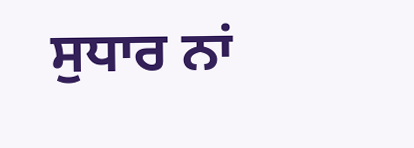ਸੁਧਾਰ ਨਾਂ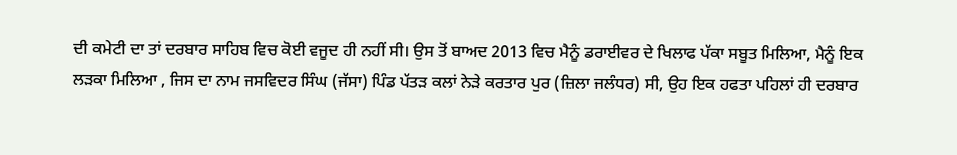ਦੀ ਕਮੇਟੀ ਦਾ ਤਾਂ ਦਰਬਾਰ ਸਾਹਿਬ ਵਿਚ ਕੋਈ ਵਜੂਦ ਹੀ ਨਹੀਂ ਸੀ। ਉਸ ਤੋਂ ਬਾਅਦ 2013 ਵਿਚ ਮੈਨੂੰ ਡਰਾਈਵਰ ਦੇ ਖਿਲਾਫ ਪੱਕਾ ਸਬੂਤ ਮਿਲਿਆ, ਮੈਨੂੰ ਇਕ ਲੜਕਾ ਮਿਲਿਆ , ਜਿਸ ਦਾ ਨਾਮ ਜਸਵਿਦਰ ਸਿੰਘ (ਜੱਸਾ) ਪਿੰਡ ਪੱਤੜ ਕਲਾਂ ਨੇੜੇ ਕਰਤਾਰ ਪੁਰ (ਜ਼ਿਲਾ ਜਲੰਧਰ) ਸੀ, ਉਹ ਇਕ ਹਫਤਾ ਪਹਿਲਾਂ ਹੀ ਦਰਬਾਰ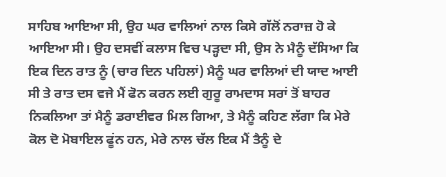ਸਾਹਿਬ ਆਇਆ ਸੀ, ਉਹ ਘਰ ਵਾਲਿਆਂ ਨਾਲ ਕਿਸੇ ਗੱਲੋਂ ਨਰਾਜ਼ ਹੋ ਕੇ ਆਇਆ ਸੀ। ਉਹ ਦਸਵੀਂ ਕਲਾਸ ਵਿਚ ਪੜ੍ਹਦਾ ਸੀ, ਉਸ ਨੇ ਮੈਨੂੰ ਦੱਸਿਆ ਕਿ ਇਕ ਦਿਨ ਰਾਤ ਨੂੰ (ਚਾਰ ਦਿਨ ਪਹਿਲਾਂ) ਮੈਨੂੰ ਘਰ ਵਾਲਿਆਂ ਦੀ ਯਾਦ ਆਈ ਸੀ ਤੇ ਰਾਤ ਦਸ ਵਜੇ ਮੈਂ ਫੋਨ ਕਰਨ ਲਈ ਗੁਰੂ ਰਾਮਦਾਸ ਸਰਾਂ ਤੋਂ ਬਾਹਰ ਨਿਕਲਿਆ ਤਾਂ ਮੈਨੂੰ ਡਰਾਈਵਰ ਮਿਲ ਗਿਆ, ਤੇ ਮੈਨੂੰ ਕਹਿਣ ਲੱਗਾ ਕਿ ਮੇਰੇ ਕੋਲ ਦੋ ਮੋਬਾਇਲ ਫੂਂਨ ਹਨ, ਮੇਰੇ ਨਾਲ ਚੱਲ ਇਕ ਮੈਂ ਤੈਨੂੰ ਦੇ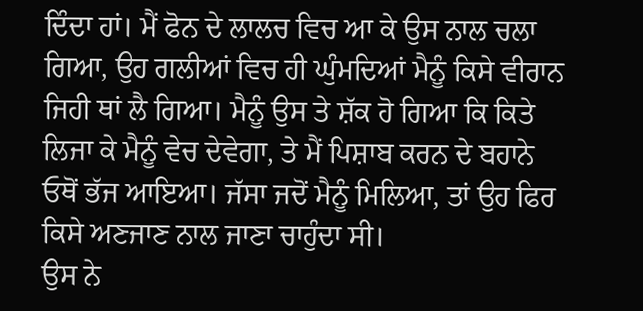ਦਿੰਦਾ ਹਾਂ। ਮੈਂ ਫੋਨ ਦੇ ਲਾਲਚ ਵਿਚ ਆ ਕੇ ਉਸ ਨਾਲ ਚਲਾ ਗਿਆ, ਉਹ ਗਲੀਆਂ ਵਿਚ ਹੀ ਘੁੰਮਦਿਆਂ ਮੈਨੂੰ ਕਿਸੇ ਵੀਰਾਨ ਜਿਹੀ ਥਾਂ ਲੈ ਗਿਆ। ਮੈਨੂੰ ਉਸ ਤੇ ਸ਼ੱਕ ਹੋ ਗਿਆ ਕਿ ਕਿਤੇ ਲਿਜਾ ਕੇ ਮੈਨੂੰ ਵੇਚ ਦੇਵੇਗਾ, ਤੇ ਮੈਂ ਪਿਸ਼ਾਬ ਕਰਨ ਦੇ ਬਹਾਨੇ ਓਥੋਂ ਭੱਜ ਆਇਆ। ਜੱਸਾ ਜਦੋਂ ਮੈਨੂੰ ਮਿਲਿਆ, ਤਾਂ ਉਹ ਫਿਰ ਕਿਸੇ ਅਣਜਾਣ ਨਾਲ ਜਾਣਾ ਚਾਹੁੰਦਾ ਸੀ।
ਉਸ ਨੇ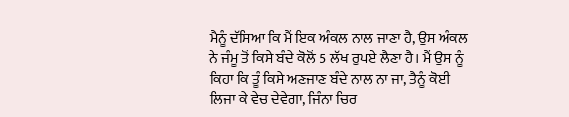ਮੈਨੂੰ ਦੱਸਿਆ ਕਿ ਮੈਂ ਇਕ ਅੰਕਲ ਨਾਲ ਜਾਣਾ ਹੈ, ਉਸ ਅੰਕਲ ਨੇ ਜੰਮੂ ਤੋਂ ਕਿਸੇ ਬੰਦੇ ਕੋਲੋਂ 5 ਲੱਖ ਰੁਪਏ ਲੈਣਾ ਹੈ। ਮੈਂ ਉਸ ਨੂੰ ਕਿਹਾ ਕਿ ਤੂੰ ਕਿਸੇ ਅਣਜਾਣ ਬੰਦੇ ਨਾਲ ਨਾ ਜਾ, ਤੈਨੂੰ ਕੋਈ ਲਿਜਾ ਕੇ ਵੇਚ ਦੇਵੇਗਾ, ਜਿੰਨਾ ਚਿਰ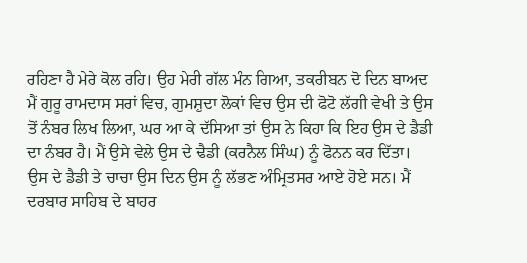ਰਹਿਣਾ ਹੈ ਮੇਰੇ ਕੋਲ ਰਹਿ। ਉਹ ਮੇਰੀ ਗੱਲ ਮੰਨ ਗਿਆ, ਤਕਰੀਬਨ ਦੋ ਦਿਨ ਬਾਅਦ ਮੈਂ ਗੁਰੂ ਰਾਮਦਾਸ ਸਰਾਂ ਵਿਚ, ਗੁਮਸ਼ੁਦਾ ਲੋਕਾਂ ਵਿਚ ਉਸ ਦੀ ਫੋਟੋ ਲੱਗੀ ਵੇਖੀ ਤੇ ਉਸ ਤੋਂ ਨੰਬਰ ਲਿਖ ਲਿਆ, ਘਰ ਆ ਕੇ ਦੱਸਿਆ ਤਾਂ ਉਸ ਨੇ ਕਿਹਾ ਕਿ ਇਹ ਉਸ ਦੇ ਡੈਡੀ ਦਾ ਨੰਬਰ ਹੈ। ਮੈਂ ਉਸੇ ਵੇਲੇ ਉਸ ਦੇ ਢੈਡੀ (ਕਰਨੈਲ ਸਿੰਘ) ਨੂੰ ਫੋਨਨ ਕਰ ਦਿੱਤਾ। ਉਸ ਦੇ ਡੈਡੀ ਤੇ ਚਾਚਾ ਉਸ ਦਿਨ ਉਸ ਨੂੰ ਲੱਭਣ ਅੰਮ੍ਰਿਤਸਰ ਆਏ ਹੋਏ ਸਨ। ਮੈਂ ਦਰਬਾਰ ਸਾਹਿਬ ਦੇ ਬਾਹਰ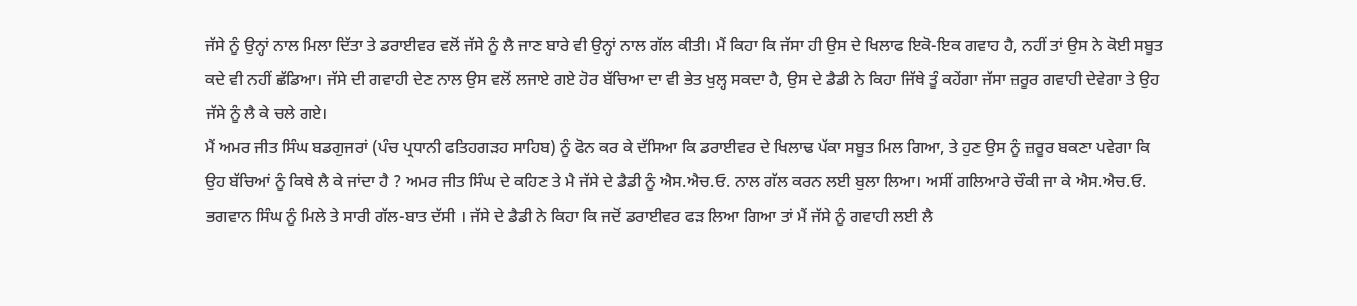ਜੱਸੇ ਨੂੰ ਉਨ੍ਹਾਂ ਨਾਲ ਮਿਲਾ ਦਿੱਤਾ ਤੇ ਡਰਾਈਵਰ ਵਲੋਂ ਜੱਸੇ ਨੂੰ ਲੈ ਜਾਣ ਬਾਰੇ ਵੀ ਉਨ੍ਹਾਂ ਨਾਲ ਗੱਲ ਕੀਤੀ। ਮੈਂ ਕਿਹਾ ਕਿ ਜੱਸਾ ਹੀ ਉਸ ਦੇ ਖਿਲਾਫ ਇਕੋ-ਇਕ ਗਵਾਹ ਹੈ, ਨਹੀਂ ਤਾਂ ਉਸ ਨੇ ਕੋਈ ਸਬੂਤ ਕਦੇ ਵੀ ਨਹੀਂ ਛੱਡਿਆ। ਜੱਸੇ ਦੀ ਗਵਾਹੀ ਦੇਣ ਨਾਲ ਉਸ ਵਲੋਂ ਲਜਾਏ ਗਏ ਹੋਰ ਬੱਚਿਆ ਦਾ ਵੀ ਭੇਤ ਖੁਲ੍ਹ ਸਕਦਾ ਹੈ, ਉਸ ਦੇ ਡੈਡੀ ਨੇ ਕਿਹਾ ਜਿੱਥੇ ਤੂੰ ਕਹੇਂਗਾ ਜੱਸਾ ਜ਼ਰੂਰ ਗਵਾਹੀ ਦੇਵੇਗਾ ਤੇ ਉਹ ਜੱਸੇ ਨੂੰ ਲੈ ਕੇ ਚਲੇ ਗਏ।
ਮੈਂ ਅਮਰ ਜੀਤ ਸਿੰਘ ਬਡਗੁਜਰਾਂ (ਪੰਚ ਪ੍ਰਧਾਨੀ ਫਤਿਹਗੜਹ ਸਾਹਿਬ) ਨੂੰ ਫੋਨ ਕਰ ਕੇ ਦੱਸਿਆ ਕਿ ਡਰਾਈਵਰ ਦੇ ਖਿਲਾਢ ਪੱਕਾ ਸਬੂਤ ਮਿਲ ਗਿਆ, ਤੇ ਹੁਣ ਉਸ ਨੂੰ ਜ਼ਰੂਰ ਬਕਣਾ ਪਵੇਗਾ ਕਿ ਉਹ ਬੱਚਿਆਂ ਨੂੰ ਕਿਥੇ ਲੈ ਕੇ ਜਾਂਦਾ ਹੈ ? ਅਮਰ ਜੀਤ ਸਿੰਘ ਦੇ ਕਹਿਣ ਤੇ ਮੈ ਜੱਸੇ ਦੇ ਡੈਡੀ ਨੂੰ ਐਸ.ਐਚ.ਓ. ਨਾਲ ਗੱਲ ਕਰਨ ਲਈ ਬੁਲਾ ਲਿਆ। ਅਸੀਂ ਗਲਿਆਰੇ ਚੌਕੀ ਜਾ ਕੇ ਐਸ.ਐਚ.ਓ. ਭਗਵਾਨ ਸਿੰਘ ਨੂੰ ਮਿਲੇ ਤੇ ਸਾਰੀ ਗੱਲ-ਬਾਤ ਦੱਸੀ । ਜੱਸੇ ਦੇ ਡੈਡੀ ਨੇ ਕਿਹਾ ਕਿ ਜਦੋਂ ਡਰਾਈਵਰ ਫੜ ਲਿਆ ਗਿਆ ਤਾਂ ਮੈਂ ਜੱਸੇ ਨੂੰ ਗਵਾਹੀ ਲਈ ਲੈ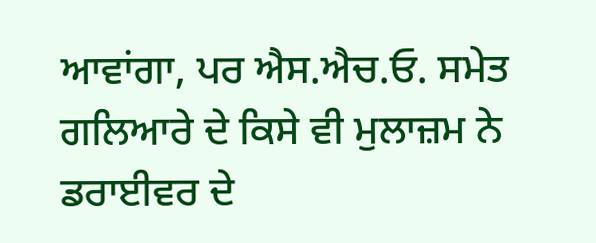ਆਵਾਂਗਾ, ਪਰ ਐਸ.ਐਚ.ਓ. ਸਮੇਤ ਗਲਿਆਰੇ ਦੇ ਕਿਸੇ ਵੀ ਮੁਲਾਜ਼ਮ ਨੇ ਡਰਾਈਵਰ ਦੇ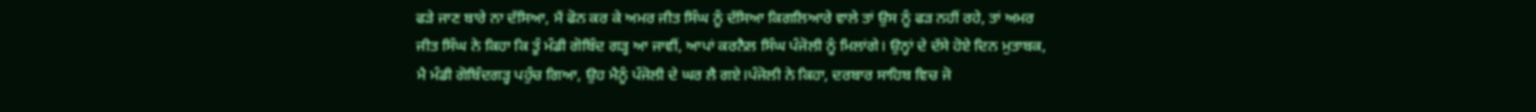ਫੜੇ ਜਾਣ ਬਾਰੇ ਨਾ ਦੱਸਿਆ, ਮੈਂ ਫੋਨ ਕਰ ਕੇ ਅਮਰ ਜੀਤ ਸਿੰਘ ਨੂੰ ਦੱਸਿਆ ਕਿਗਲਿਆਰੇ ਵਾਲੇ ਤਾਂ ਉਸ ਨੂੰ ਫੜ ਨਹੀਂ ਰਹੇ, ਤਾਂ ਅਮਰ ਜੀਤ ਸਿੰਘ ਨੇ ਕਿਹਾ ਕਿ ਤੂੰ ਮੰਡੀ ਗੋਬਿੰਦ ਗੜ੍ਹ ਆ ਜਾਵੀਂ, ਆਪਾਂ ਕਰਨੈਲ ਸਿੰਘ ਪੰਜੋਲੀ ਨੂੰ ਮਿਲਾਂਗੇ। ਉਨ੍ਹਾਂ ਦੇ ਦੱਸੇ ਹੋਏ ਦਿਨ ਮੁਤਾਬਕ, ਮੈ ਮੰਡੀ ਗੋਬਿੰਦਗੜ੍ਹ ਪਹੁੰਚ ਗਿਆ, ਉਹ ਮੈਨੂੰ ਪੰਜੋਲੀ ਦੇ ਘਰ ਲੈ ਗਏ।ਪੰਜੋਲੀ ਨੇ ਕਿਹਾ, ਦਰਬਾਰ ਸਾਹਿਬ ਵਿਚ ਜੋ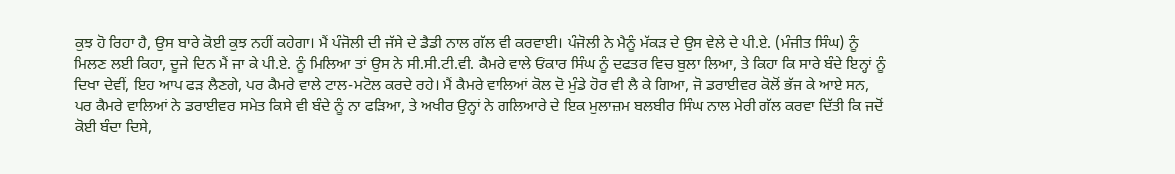ਕੁਝ ਹੋ ਰਿਹਾ ਹੈ, ਉਸ ਬਾਰੇ ਕੋਈ ਕੁਝ ਨਹੀਂ ਕਹੇਗਾ। ਮੈਂ ਪੰਜੋਲੀ ਦੀ ਜੱਸੇ ਦੇ ਡੈਡੀ ਨਾਲ ਗੱਲ ਵੀ ਕਰਵਾਈ। ਪੰਜੋਲੀ ਨੇ ਮੈਨੂੰ ਮੱਕੜ ਦੇ ਉਸ ਵੇਲੇ ਦੇ ਪੀ.ਏ. (ਮੰਜੀਤ ਸਿੰਘ) ਨੂੰ ਮਿਲਣ ਲਈ ਕਿਹਾ, ਦੂਜੇ ਦਿਨ ਮੈਂ ਜਾ ਕੇ ਪੀ.ਏ. ਨੂੰ ਮਿਲਿਆ ਤਾਂ ਉਸ ਨੇ ਸੀ.ਸੀ.ਟੀ.ਵੀ. ਕੈਮਰੇ ਵਾਲੇ ਓਂਕਾਰ ਸਿੰਘ ਨੂੰ ਦਫਤਰ ਵਿਚ ਬੁਲਾ ਲਿਆ, ਤੇ ਕਿਹਾ ਕਿ ਸਾਰੇ ਬੰਦੇ ਇਨ੍ਹਾਂ ਨੂੰ ਦਿਖਾ ਦੇਵੀਂ, ਇਹ ਆਪ ਫੜ ਲੈਣਗੇ, ਪਰ ਕੈਮਰੇ ਵਾਲੇ ਟਾਲ-ਮਟੋਲ ਕਰਦੇ ਰਹੇ। ਮੈਂ ਕੈਮਰੇ ਵਾਲਿਆਂ ਕੋਲ ਦੋ ਮੁੰਡੇ ਹੋਰ ਵੀ ਲੈ ਕੇ ਗਿਆ, ਜੋ ਡਰਾਈਵਰ ਕੋਲੋਂ ਭੱਜ ਕੇ ਆਏ ਸਨ, ਪਰ ਕੈਮਰੇ ਵਾਲਿਆਂ ਨੇ ਡਰਾਈਵਰ ਸਮੇਤ ਕਿਸੇ ਵੀ ਬੰਦੇ ਨੂੰ ਨਾ ਫੜਿਆ, ਤੇ ਅਖੀਰ ਉਨ੍ਹਾਂ ਨੇ ਗਲਿਆਰੇ ਦੇ ਇਕ ਮੁਲਾਜ਼ਮ ਬਲਬੀਰ ਸਿੰਘ ਨਾਲ ਮੇਰੀ ਗੱਲ ਕਰਵਾ ਦਿੱਤੀ ਕਿ ਜਦੋਂ ਕੋਈ ਬੰਦਾ ਦਿਸੇ,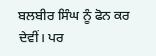ਬਲਬੀਰ ਸਿੰਘ ਨੂੰ ਫੋਨ ਕਰ ਦੇਵੀਂ। ਪਰ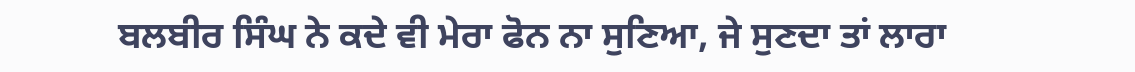ਬਲਬੀਰ ਸਿੰਘ ਨੇ ਕਦੇ ਵੀ ਮੇਰਾ ਫੋਨ ਨਾ ਸੁਣਿਆ, ਜੇ ਸੁਣਦਾ ਤਾਂ ਲਾਰਾ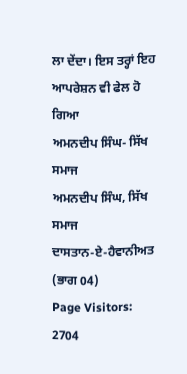ਲਾ ਦੇਂਦਾ। ਇਸ ਤਰ੍ਹਾਂ ਇਹ ਆਪਰੇਸ਼ਨ ਵੀ ਫੇਲ ਹੋ ਗਿਆ
ਅਮਨਦੀਪ ਸਿੰਘ- ਸਿੱਖ ਸਮਾਜ
ਅਮਨਦੀਪ ਸਿੰਘ, ਸਿੱਖ ਸਮਾਜ
ਦਾਸਤਾਨ-ਏ-ਹੈਵਾਨੀਅਤ (ਭਾਗ 04)
Page Visitors: 2704